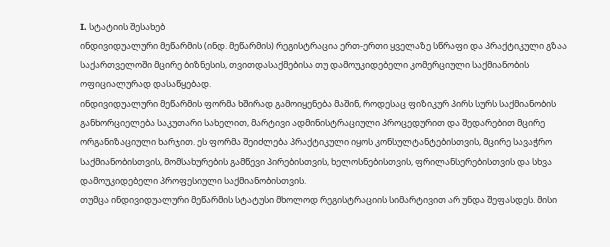I. სტატიის შესახებ
ინდივიდუალური მეწარმის (ინდ. მეწარმის) რეგისტრაცია ერთ-ერთი ყველაზე სწრაფი და პრაქტიკული გზაა საქართველოში მცირე ბიზნესის, თვითდასაქმებისა თუ დამოუკიდებელი კომერციული საქმიანობის ოფიციალურად დასაწყებად.
ინდივიდუალური მეწარმის ფორმა ხშირად გამოიყენება მაშინ, როდესაც ფიზიკურ პირს სურს საქმიანობის განხორციელება საკუთარი სახელით, მარტივი ადმინისტრაციული პროცედურით და შედარებით მცირე ორგანიზაციული ხარჯით. ეს ფორმა შეიძლება პრაქტიკული იყოს კონსულტანტებისთვის, მცირე სავაჭრო საქმიანობისთვის, მომსახურების გამწევი პირებისთვის, ხელოსნებისთვის, ფრილანსერებისთვის და სხვა დამოუკიდებელი პროფესიული საქმიანობისთვის.
თუმცა ინდივიდუალური მეწარმის სტატუსი მხოლოდ რეგისტრაციის სიმარტივით არ უნდა შეფასდეს. მისი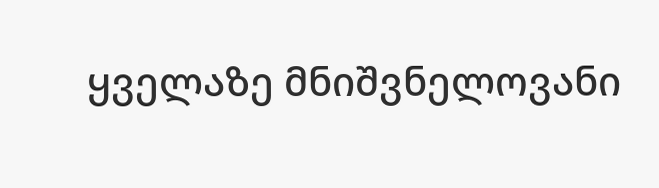ყველაზე მნიშვნელოვანი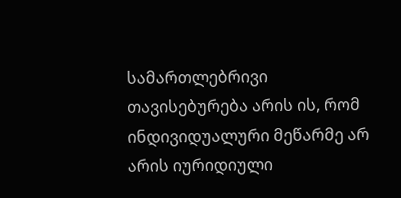სამართლებრივი თავისებურება არის ის, რომ ინდივიდუალური მეწარმე არ არის იურიდიული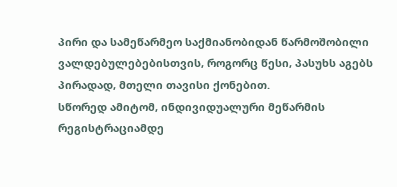პირი და სამეწარმეო საქმიანობიდან წარმოშობილი ვალდებულებებისთვის, როგორც წესი, პასუხს აგებს პირადად, მთელი თავისი ქონებით.
სწორედ ამიტომ, ინდივიდუალური მეწარმის რეგისტრაციამდე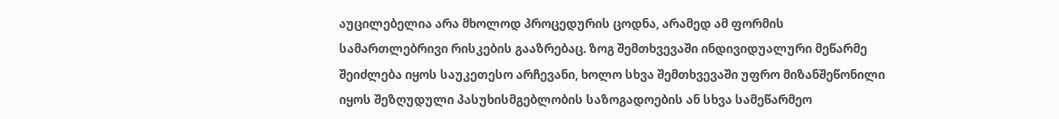აუცილებელია არა მხოლოდ პროცედურის ცოდნა, არამედ ამ ფორმის სამართლებრივი რისკების გააზრებაც. ზოგ შემთხვევაში ინდივიდუალური მეწარმე შეიძლება იყოს საუკეთესო არჩევანი, ხოლო სხვა შემთხვევაში უფრო მიზანშეწონილი იყოს შეზღუდული პასუხისმგებლობის საზოგადოების ან სხვა სამეწარმეო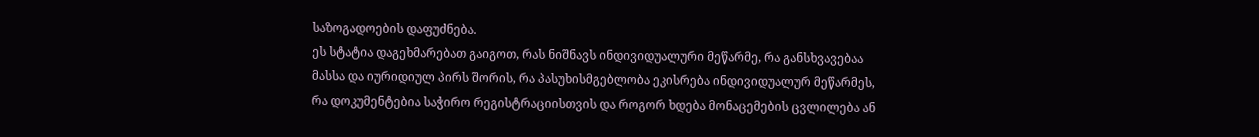საზოგადოების დაფუძნება.
ეს სტატია დაგეხმარებათ გაიგოთ, რას ნიშნავს ინდივიდუალური მეწარმე, რა განსხვავებაა მასსა და იურიდიულ პირს შორის, რა პასუხისმგებლობა ეკისრება ინდივიდუალურ მეწარმეს, რა დოკუმენტებია საჭირო რეგისტრაციისთვის და როგორ ხდება მონაცემების ცვლილება ან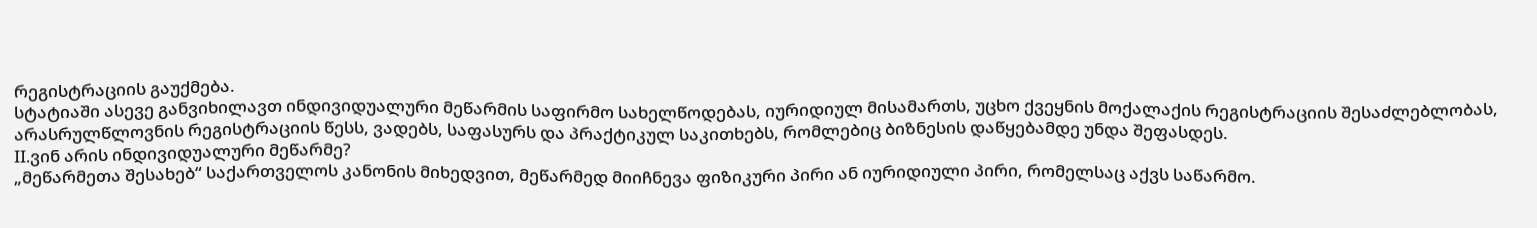რეგისტრაციის გაუქმება.
სტატიაში ასევე განვიხილავთ ინდივიდუალური მეწარმის საფირმო სახელწოდებას, იურიდიულ მისამართს, უცხო ქვეყნის მოქალაქის რეგისტრაციის შესაძლებლობას, არასრულწლოვნის რეგისტრაციის წესს, ვადებს, საფასურს და პრაქტიკულ საკითხებს, რომლებიც ბიზნესის დაწყებამდე უნდა შეფასდეს.
II.ვინ არის ინდივიდუალური მეწარმე?
„მეწარმეთა შესახებ“ საქართველოს კანონის მიხედვით, მეწარმედ მიიჩნევა ფიზიკური პირი ან იურიდიული პირი, რომელსაც აქვს საწარმო.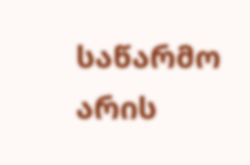საწარმო არის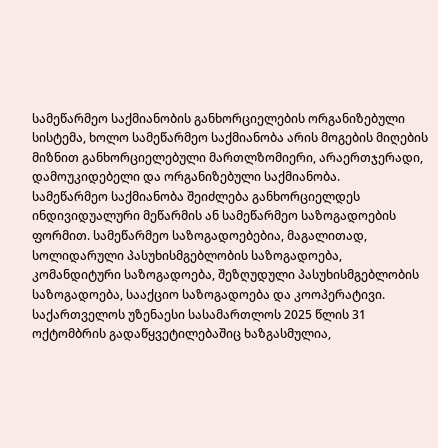სამეწარმეო საქმიანობის განხორციელების ორგანიზებული სისტემა, ხოლო სამეწარმეო საქმიანობა არის მოგების მიღების მიზნით განხორციელებული მართლზომიერი, არაერთჯერადი, დამოუკიდებელი და ორგანიზებული საქმიანობა.
სამეწარმეო საქმიანობა შეიძლება განხორციელდეს ინდივიდუალური მეწარმის ან სამეწარმეო საზოგადოების ფორმით. სამეწარმეო საზოგადოებებია, მაგალითად, სოლიდარული პასუხისმგებლობის საზოგადოება, კომანდიტური საზოგადოება, შეზღუდული პასუხისმგებლობის საზოგადოება, სააქციო საზოგადოება და კოოპერატივი.
საქართველოს უზენაესი სასამართლოს 2025 წლის 31 ოქტომბრის გადაწყვეტილებაშიც ხაზგასმულია,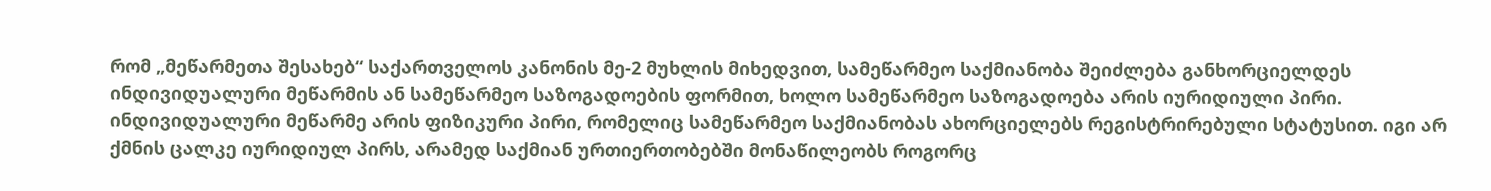რომ „მეწარმეთა შესახებ“ საქართველოს კანონის მე-2 მუხლის მიხედვით, სამეწარმეო საქმიანობა შეიძლება განხორციელდეს ინდივიდუალური მეწარმის ან სამეწარმეო საზოგადოების ფორმით, ხოლო სამეწარმეო საზოგადოება არის იურიდიული პირი.
ინდივიდუალური მეწარმე არის ფიზიკური პირი, რომელიც სამეწარმეო საქმიანობას ახორციელებს რეგისტრირებული სტატუსით. იგი არ ქმნის ცალკე იურიდიულ პირს, არამედ საქმიან ურთიერთობებში მონაწილეობს როგორც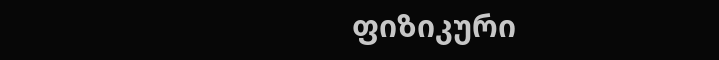ფიზიკური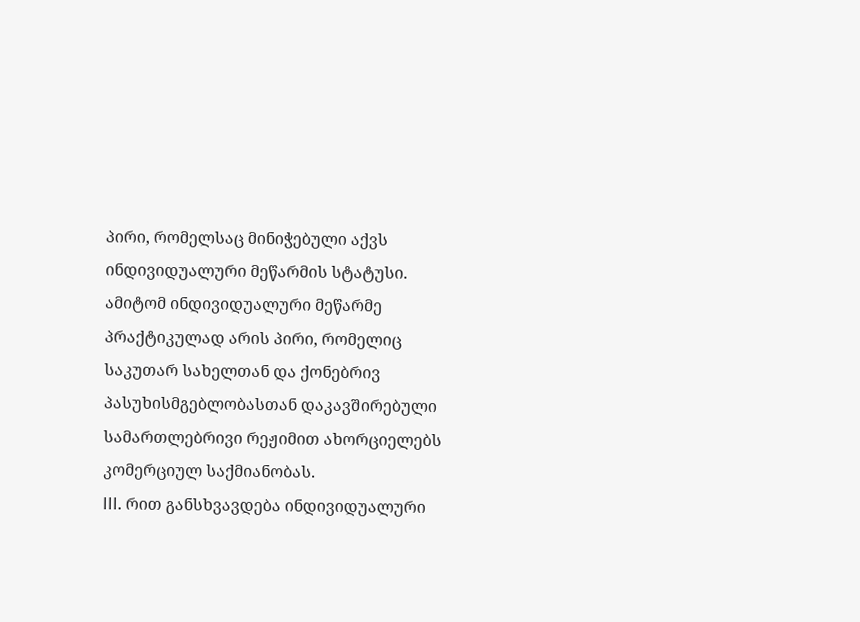პირი, რომელსაც მინიჭებული აქვს ინდივიდუალური მეწარმის სტატუსი.
ამიტომ ინდივიდუალური მეწარმე პრაქტიკულად არის პირი, რომელიც საკუთარ სახელთან და ქონებრივ პასუხისმგებლობასთან დაკავშირებული სამართლებრივი რეჟიმით ახორციელებს კომერციულ საქმიანობას.
III. რით განსხვავდება ინდივიდუალური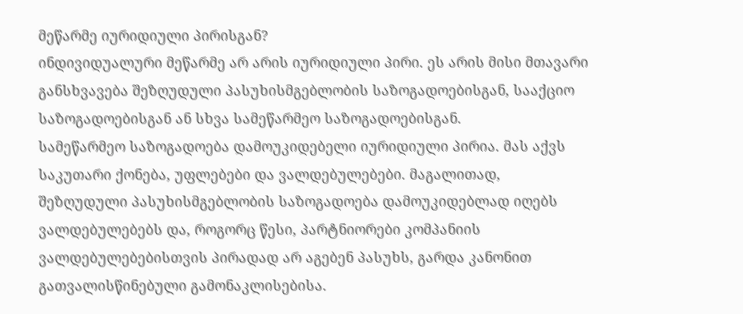მეწარმე იურიდიული პირისგან?
ინდივიდუალური მეწარმე არ არის იურიდიული პირი. ეს არის მისი მთავარი განსხვავება შეზღუდული პასუხისმგებლობის საზოგადოებისგან, სააქციო საზოგადოებისგან ან სხვა სამეწარმეო საზოგადოებისგან.
სამეწარმეო საზოგადოება დამოუკიდებელი იურიდიული პირია. მას აქვს საკუთარი ქონება, უფლებები და ვალდებულებები. მაგალითად, შეზღუდული პასუხისმგებლობის საზოგადოება დამოუკიდებლად იღებს ვალდებულებებს და, როგორც წესი, პარტნიორები კომპანიის ვალდებულებებისთვის პირადად არ აგებენ პასუხს, გარდა კანონით გათვალისწინებული გამონაკლისებისა.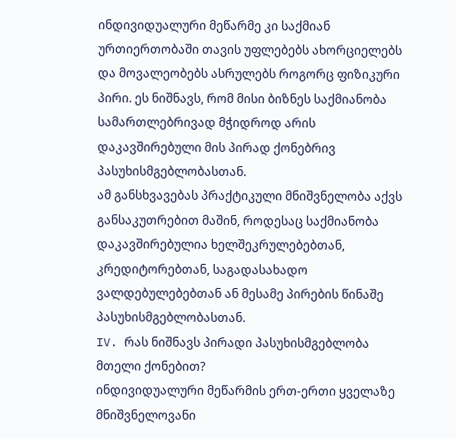ინდივიდუალური მეწარმე კი საქმიან ურთიერთობაში თავის უფლებებს ახორციელებს და მოვალეობებს ასრულებს როგორც ფიზიკური პირი. ეს ნიშნავს, რომ მისი ბიზნეს საქმიანობა სამართლებრივად მჭიდროდ არის დაკავშირებული მის პირად ქონებრივ პასუხისმგებლობასთან.
ამ განსხვავებას პრაქტიკული მნიშვნელობა აქვს განსაკუთრებით მაშინ, როდესაც საქმიანობა დაკავშირებულია ხელშეკრულებებთან, კრედიტორებთან, საგადასახადო ვალდებულებებთან ან მესამე პირების წინაშე პასუხისმგებლობასთან.
IV. რას ნიშნავს პირადი პასუხისმგებლობა მთელი ქონებით?
ინდივიდუალური მეწარმის ერთ-ერთი ყველაზე მნიშვნელოვანი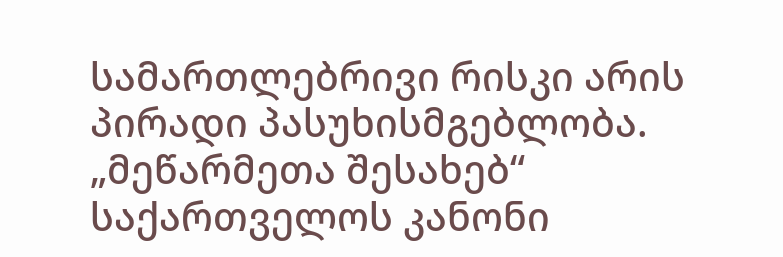სამართლებრივი რისკი არის პირადი პასუხისმგებლობა.
„მეწარმეთა შესახებ“ საქართველოს კანონი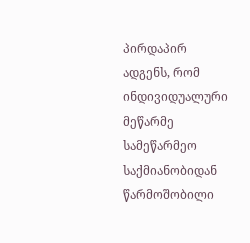პირდაპირ ადგენს, რომ ინდივიდუალური მეწარმე სამეწარმეო საქმიანობიდან წარმოშობილი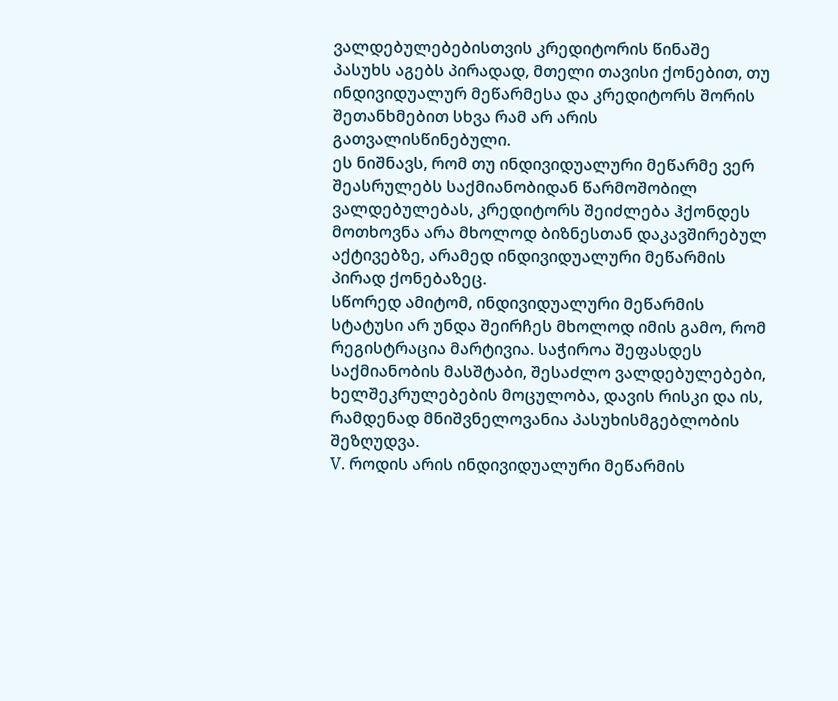ვალდებულებებისთვის კრედიტორის წინაშე პასუხს აგებს პირადად, მთელი თავისი ქონებით, თუ ინდივიდუალურ მეწარმესა და კრედიტორს შორის შეთანხმებით სხვა რამ არ არის გათვალისწინებული.
ეს ნიშნავს, რომ თუ ინდივიდუალური მეწარმე ვერ შეასრულებს საქმიანობიდან წარმოშობილ ვალდებულებას, კრედიტორს შეიძლება ჰქონდეს მოთხოვნა არა მხოლოდ ბიზნესთან დაკავშირებულ აქტივებზე, არამედ ინდივიდუალური მეწარმის პირად ქონებაზეც.
სწორედ ამიტომ, ინდივიდუალური მეწარმის სტატუსი არ უნდა შეირჩეს მხოლოდ იმის გამო, რომ რეგისტრაცია მარტივია. საჭიროა შეფასდეს საქმიანობის მასშტაბი, შესაძლო ვალდებულებები, ხელშეკრულებების მოცულობა, დავის რისკი და ის, რამდენად მნიშვნელოვანია პასუხისმგებლობის შეზღუდვა.
V. როდის არის ინდივიდუალური მეწარმის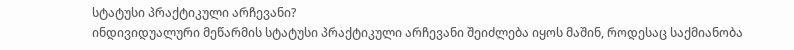სტატუსი პრაქტიკული არჩევანი?
ინდივიდუალური მეწარმის სტატუსი პრაქტიკული არჩევანი შეიძლება იყოს მაშინ, როდესაც საქმიანობა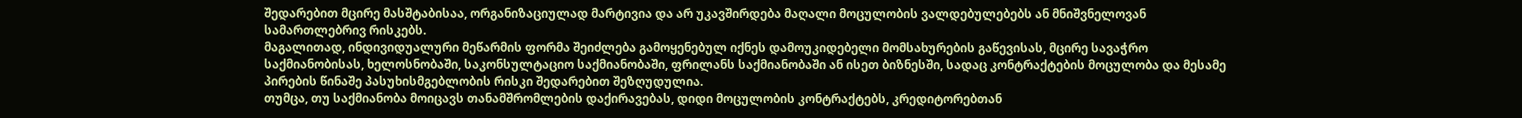შედარებით მცირე მასშტაბისაა, ორგანიზაციულად მარტივია და არ უკავშირდება მაღალი მოცულობის ვალდებულებებს ან მნიშვნელოვან სამართლებრივ რისკებს.
მაგალითად, ინდივიდუალური მეწარმის ფორმა შეიძლება გამოყენებულ იქნეს დამოუკიდებელი მომსახურების გაწევისას, მცირე სავაჭრო საქმიანობისას, ხელოსნობაში, საკონსულტაციო საქმიანობაში, ფრილანს საქმიანობაში ან ისეთ ბიზნესში, სადაც კონტრაქტების მოცულობა და მესამე პირების წინაშე პასუხისმგებლობის რისკი შედარებით შეზღუდულია.
თუმცა, თუ საქმიანობა მოიცავს თანამშრომლების დაქირავებას, დიდი მოცულობის კონტრაქტებს, კრედიტორებთან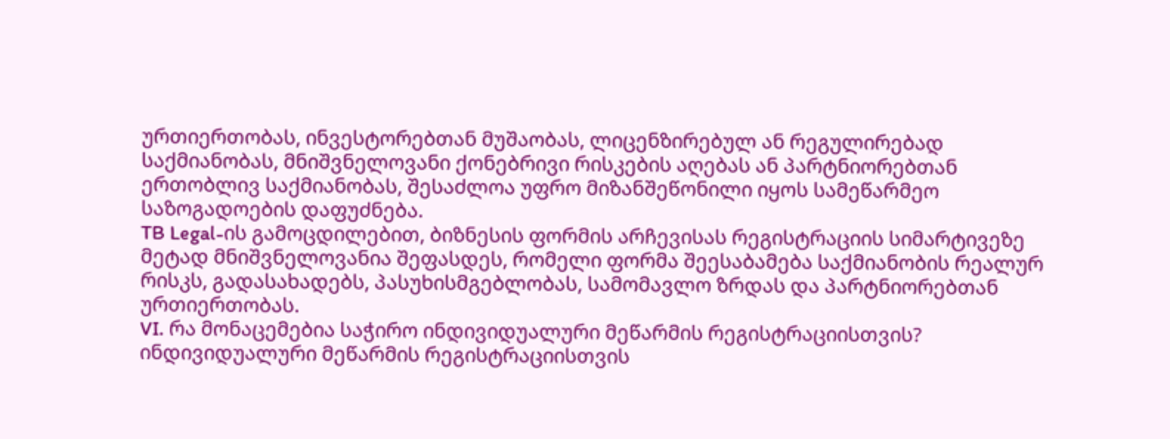ურთიერთობას, ინვესტორებთან მუშაობას, ლიცენზირებულ ან რეგულირებად საქმიანობას, მნიშვნელოვანი ქონებრივი რისკების აღებას ან პარტნიორებთან ერთობლივ საქმიანობას, შესაძლოა უფრო მიზანშეწონილი იყოს სამეწარმეო საზოგადოების დაფუძნება.
TB Legal-ის გამოცდილებით, ბიზნესის ფორმის არჩევისას რეგისტრაციის სიმარტივეზე მეტად მნიშვნელოვანია შეფასდეს, რომელი ფორმა შეესაბამება საქმიანობის რეალურ რისკს, გადასახადებს, პასუხისმგებლობას, სამომავლო ზრდას და პარტნიორებთან ურთიერთობას.
VI. რა მონაცემებია საჭირო ინდივიდუალური მეწარმის რეგისტრაციისთვის?
ინდივიდუალური მეწარმის რეგისტრაციისთვის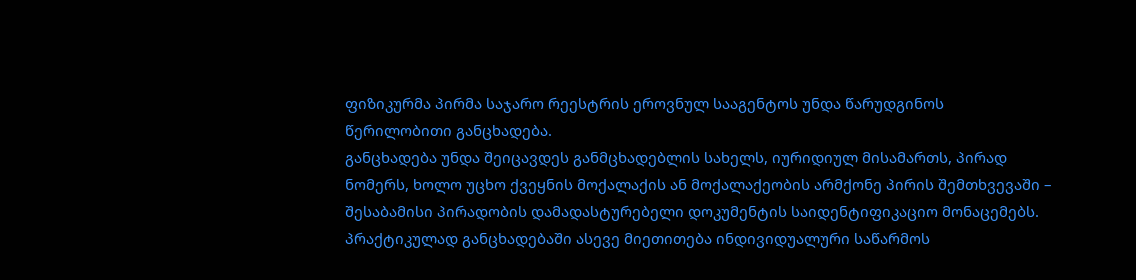ფიზიკურმა პირმა საჯარო რეესტრის ეროვნულ სააგენტოს უნდა წარუდგინოს წერილობითი განცხადება.
განცხადება უნდა შეიცავდეს განმცხადებლის სახელს, იურიდიულ მისამართს, პირად ნომერს, ხოლო უცხო ქვეყნის მოქალაქის ან მოქალაქეობის არმქონე პირის შემთხვევაში – შესაბამისი პირადობის დამადასტურებელი დოკუმენტის საიდენტიფიკაციო მონაცემებს.
პრაქტიკულად განცხადებაში ასევე მიეთითება ინდივიდუალური საწარმოს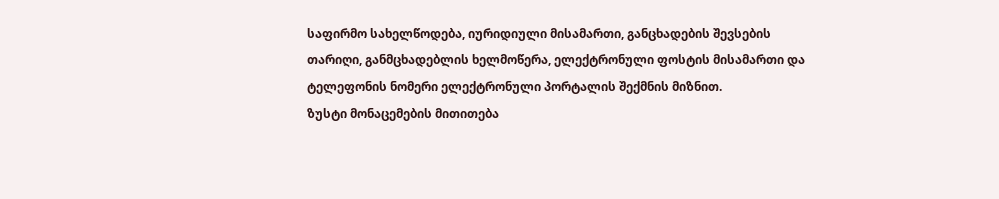საფირმო სახელწოდება, იურიდიული მისამართი, განცხადების შევსების თარიღი, განმცხადებლის ხელმოწერა, ელექტრონული ფოსტის მისამართი და ტელეფონის ნომერი ელექტრონული პორტალის შექმნის მიზნით.
ზუსტი მონაცემების მითითება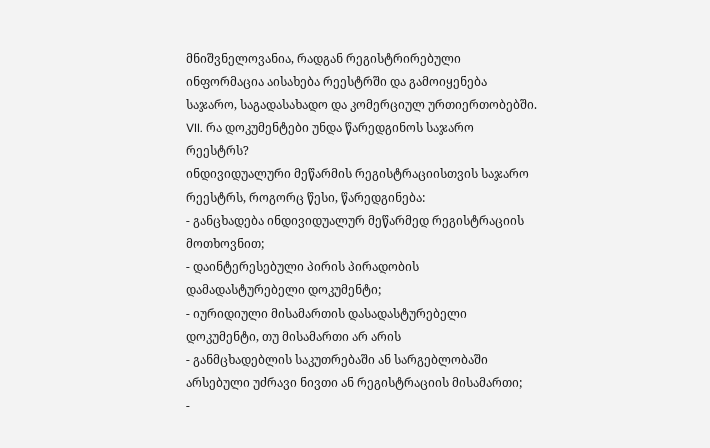მნიშვნელოვანია, რადგან რეგისტრირებული ინფორმაცია აისახება რეესტრში და გამოიყენება საჯარო, საგადასახადო და კომერციულ ურთიერთობებში.
VII. რა დოკუმენტები უნდა წარედგინოს საჯარო რეესტრს?
ინდივიდუალური მეწარმის რეგისტრაციისთვის საჯარო რეესტრს, როგორც წესი, წარედგინება:
- განცხადება ინდივიდუალურ მეწარმედ რეგისტრაციის მოთხოვნით;
- დაინტერესებული პირის პირადობის დამადასტურებელი დოკუმენტი;
- იურიდიული მისამართის დასადასტურებელი დოკუმენტი, თუ მისამართი არ არის
- განმცხადებლის საკუთრებაში ან სარგებლობაში არსებული უძრავი ნივთი ან რეგისტრაციის მისამართი;
-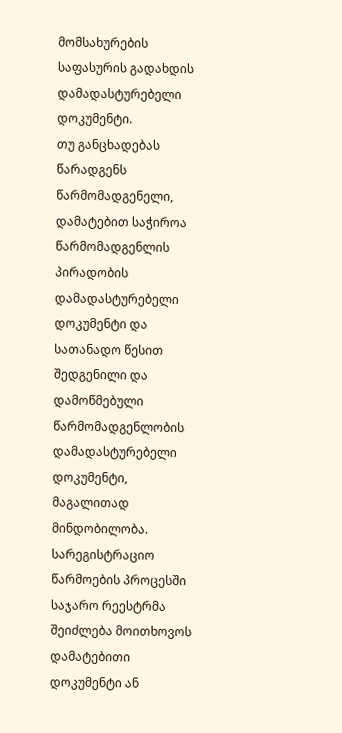მომსახურების საფასურის გადახდის დამადასტურებელი დოკუმენტი.
თუ განცხადებას წარადგენს წარმომადგენელი, დამატებით საჭიროა წარმომადგენლის პირადობის დამადასტურებელი დოკუმენტი და სათანადო წესით შედგენილი და დამოწმებული წარმომადგენლობის დამადასტურებელი დოკუმენტი, მაგალითად მინდობილობა.
სარეგისტრაციო წარმოების პროცესში საჯარო რეესტრმა შეიძლება მოითხოვოს დამატებითი დოკუმენტი ან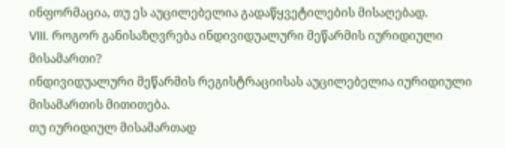ინფორმაცია, თუ ეს აუცილებელია გადაწყვეტილების მისაღებად.
VIII. როგორ განისაზღვრება ინდივიდუალური მეწარმის იურიდიული მისამართი?
ინდივიდუალური მეწარმის რეგისტრაციისას აუცილებელია იურიდიული მისამართის მითითება.
თუ იურიდიულ მისამართად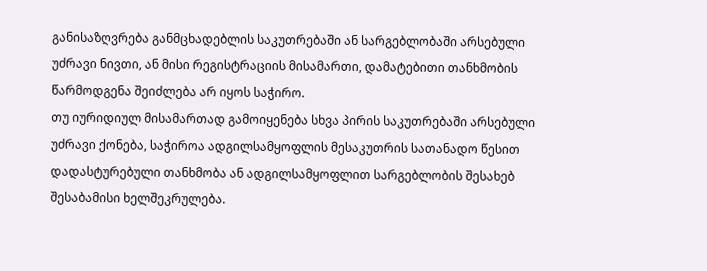განისაზღვრება განმცხადებლის საკუთრებაში ან სარგებლობაში არსებული უძრავი ნივთი, ან მისი რეგისტრაციის მისამართი, დამატებითი თანხმობის წარმოდგენა შეიძლება არ იყოს საჭირო.
თუ იურიდიულ მისამართად გამოიყენება სხვა პირის საკუთრებაში არსებული უძრავი ქონება, საჭიროა ადგილსამყოფლის მესაკუთრის სათანადო წესით დადასტურებული თანხმობა ან ადგილსამყოფლით სარგებლობის შესახებ შესაბამისი ხელშეკრულება.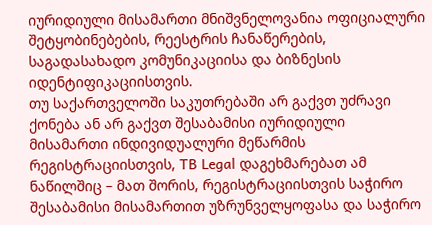იურიდიული მისამართი მნიშვნელოვანია ოფიციალური შეტყობინებების, რეესტრის ჩანაწერების, საგადასახადო კომუნიკაციისა და ბიზნესის იდენტიფიკაციისთვის.
თუ საქართველოში საკუთრებაში არ გაქვთ უძრავი ქონება ან არ გაქვთ შესაბამისი იურიდიული მისამართი ინდივიდუალური მეწარმის რეგისტრაციისთვის, TB Legal დაგეხმარებათ ამ ნაწილშიც – მათ შორის, რეგისტრაციისთვის საჭირო შესაბამისი მისამართით უზრუნველყოფასა და საჭირო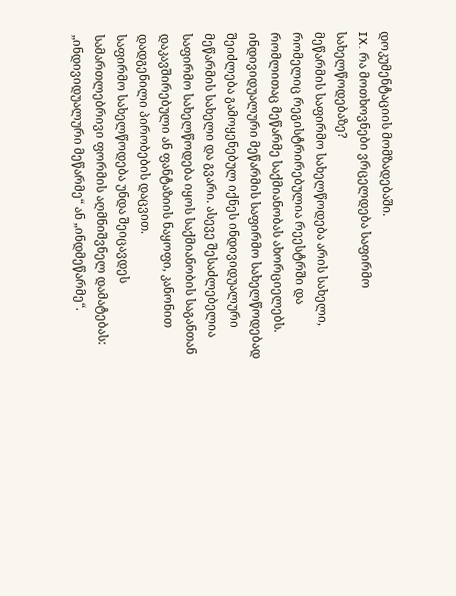დოკუმენტაციის მომზადებაში.
IX. რა მოთხოვნები ვრცელდება საფირმო სახელწოდებაზე?
მეწარმის საფირმო სახელწოდება არის სახელი, რომელიც რეგისტრირებულია რეესტრში და რომლითაც მეწარმე საქმიანობას ახორციელებს.
ინდივიდუალური მეწარმის საფირმო სახელწოდებად შეიძლება გამოყენებულ იქნეს ინდივიდუალური მეწარმის სახელი და გვარი. ასევე შესაძლებელია საფირმო სახელწოდება იყოს საქმიანობის საგანთან დაკავშირებული ან ფანტაზიის ნაყოფი, კანონით დადგენილი პირობების დაცვით.
საფირმო სახელწოდება უნდა შეიცავდეს სამართლებრივი ფორმის აღმნიშვნელ დამატებას: „ინდივიდუალური მეწარმე“ ან „ინდმეწარმე“.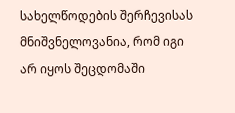სახელწოდების შერჩევისას მნიშვნელოვანია, რომ იგი არ იყოს შეცდომაში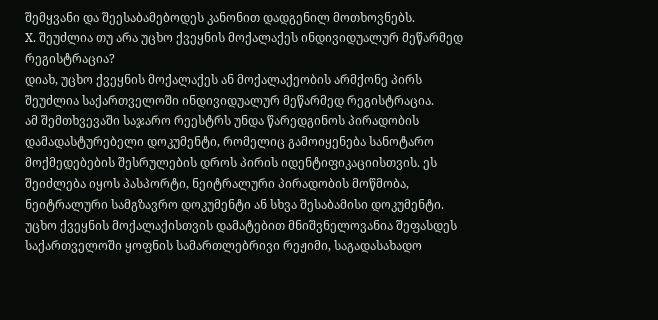შემყვანი და შეესაბამებოდეს კანონით დადგენილ მოთხოვნებს.
X. შეუძლია თუ არა უცხო ქვეყნის მოქალაქეს ინდივიდუალურ მეწარმედ რეგისტრაცია?
დიახ, უცხო ქვეყნის მოქალაქეს ან მოქალაქეობის არმქონე პირს შეუძლია საქართველოში ინდივიდუალურ მეწარმედ რეგისტრაცია.
ამ შემთხვევაში საჯარო რეესტრს უნდა წარედგინოს პირადობის დამადასტურებელი დოკუმენტი, რომელიც გამოიყენება სანოტარო მოქმედებების შესრულების დროს პირის იდენტიფიკაციისთვის. ეს შეიძლება იყოს პასპორტი, ნეიტრალური პირადობის მოწმობა, ნეიტრალური სამგზავრო დოკუმენტი ან სხვა შესაბამისი დოკუმენტი.
უცხო ქვეყნის მოქალაქისთვის დამატებით მნიშვნელოვანია შეფასდეს საქართველოში ყოფნის სამართლებრივი რეჟიმი, საგადასახადო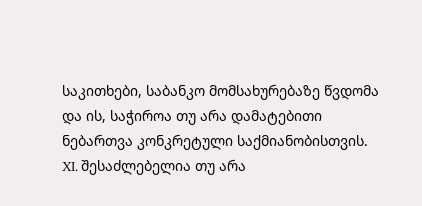საკითხები, საბანკო მომსახურებაზე წვდომა და ის, საჭიროა თუ არა დამატებითი ნებართვა კონკრეტული საქმიანობისთვის.
XI. შესაძლებელია თუ არა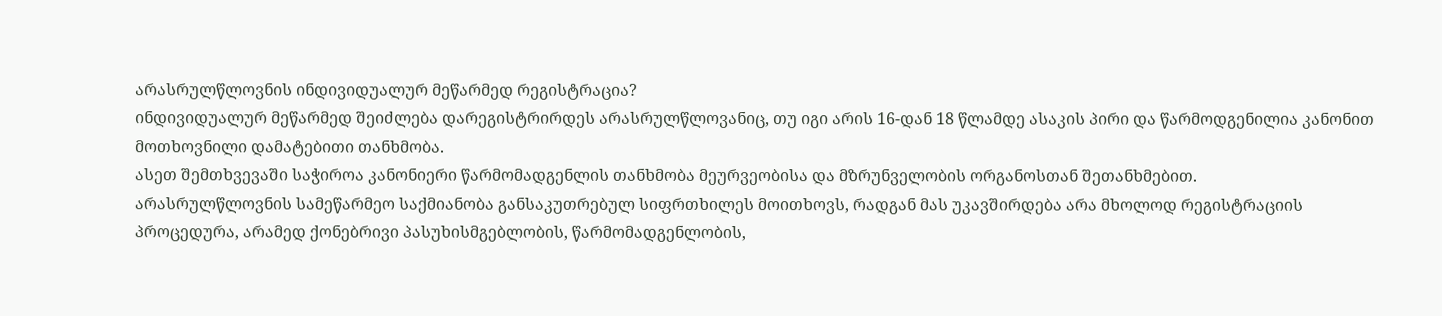არასრულწლოვნის ინდივიდუალურ მეწარმედ რეგისტრაცია?
ინდივიდუალურ მეწარმედ შეიძლება დარეგისტრირდეს არასრულწლოვანიც, თუ იგი არის 16-დან 18 წლამდე ასაკის პირი და წარმოდგენილია კანონით მოთხოვნილი დამატებითი თანხმობა.
ასეთ შემთხვევაში საჭიროა კანონიერი წარმომადგენლის თანხმობა მეურვეობისა და მზრუნველობის ორგანოსთან შეთანხმებით.
არასრულწლოვნის სამეწარმეო საქმიანობა განსაკუთრებულ სიფრთხილეს მოითხოვს, რადგან მას უკავშირდება არა მხოლოდ რეგისტრაციის პროცედურა, არამედ ქონებრივი პასუხისმგებლობის, წარმომადგენლობის,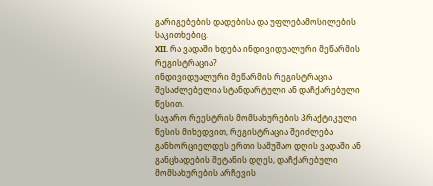გარიგებების დადებისა და უფლებამოსილების საკითხებიც.
XII. რა ვადაში ხდება ინდივიდუალური მეწარმის რეგისტრაცია?
ინდივიდუალური მეწარმის რეგისტრაცია შესაძლებელია სტანდარტული ან დაჩქარებული წესით.
საჯარო რეესტრის მომსახურების პრაქტიკული წესის მიხედვით, რეგისტრაცია შეიძლება განხორციელდეს ერთი სამუშაო დღის ვადაში ან განცხადების შეტანის დღეს, დაჩქარებული მომსახურების არჩევის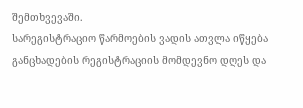შემთხვევაში.
სარეგისტრაციო წარმოების ვადის ათვლა იწყება განცხადების რეგისტრაციის მომდევნო დღეს და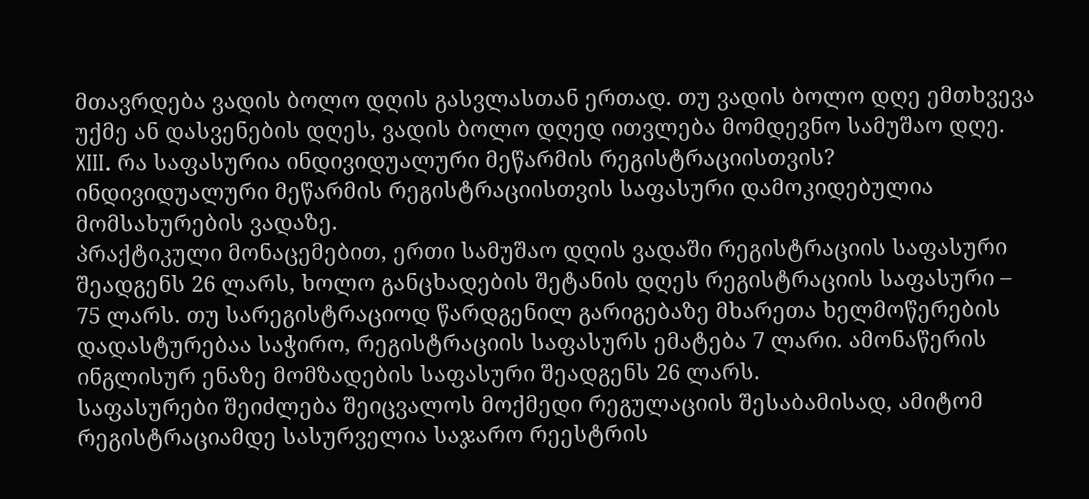მთავრდება ვადის ბოლო დღის გასვლასთან ერთად. თუ ვადის ბოლო დღე ემთხვევა უქმე ან დასვენების დღეს, ვადის ბოლო დღედ ითვლება მომდევნო სამუშაო დღე.
XIII. რა საფასურია ინდივიდუალური მეწარმის რეგისტრაციისთვის?
ინდივიდუალური მეწარმის რეგისტრაციისთვის საფასური დამოკიდებულია მომსახურების ვადაზე.
პრაქტიკული მონაცემებით, ერთი სამუშაო დღის ვადაში რეგისტრაციის საფასური შეადგენს 26 ლარს, ხოლო განცხადების შეტანის დღეს რეგისტრაციის საფასური – 75 ლარს. თუ სარეგისტრაციოდ წარდგენილ გარიგებაზე მხარეთა ხელმოწერების დადასტურებაა საჭირო, რეგისტრაციის საფასურს ემატება 7 ლარი. ამონაწერის ინგლისურ ენაზე მომზადების საფასური შეადგენს 26 ლარს.
საფასურები შეიძლება შეიცვალოს მოქმედი რეგულაციის შესაბამისად, ამიტომ რეგისტრაციამდე სასურველია საჯარო რეესტრის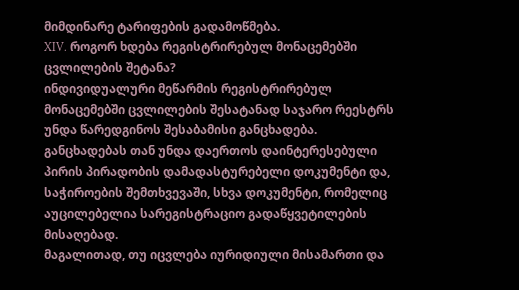მიმდინარე ტარიფების გადამოწმება.
XIV. როგორ ხდება რეგისტრირებულ მონაცემებში ცვლილების შეტანა?
ინდივიდუალური მეწარმის რეგისტრირებულ მონაცემებში ცვლილების შესატანად საჯარო რეესტრს უნდა წარედგინოს შესაბამისი განცხადება.
განცხადებას თან უნდა დაერთოს დაინტერესებული პირის პირადობის დამადასტურებელი დოკუმენტი და, საჭიროების შემთხვევაში, სხვა დოკუმენტი, რომელიც აუცილებელია სარეგისტრაციო გადაწყვეტილების მისაღებად.
მაგალითად, თუ იცვლება იურიდიული მისამართი და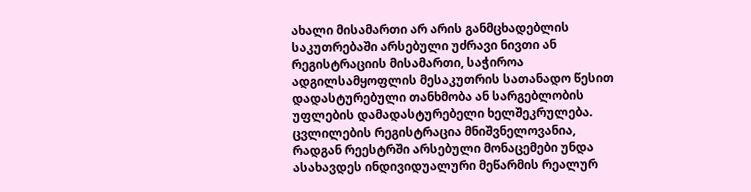ახალი მისამართი არ არის განმცხადებლის საკუთრებაში არსებული უძრავი ნივთი ან რეგისტრაციის მისამართი, საჭიროა ადგილსამყოფლის მესაკუთრის სათანადო წესით დადასტურებული თანხმობა ან სარგებლობის უფლების დამადასტურებელი ხელშეკრულება.
ცვლილების რეგისტრაცია მნიშვნელოვანია, რადგან რეესტრში არსებული მონაცემები უნდა ასახავდეს ინდივიდუალური მეწარმის რეალურ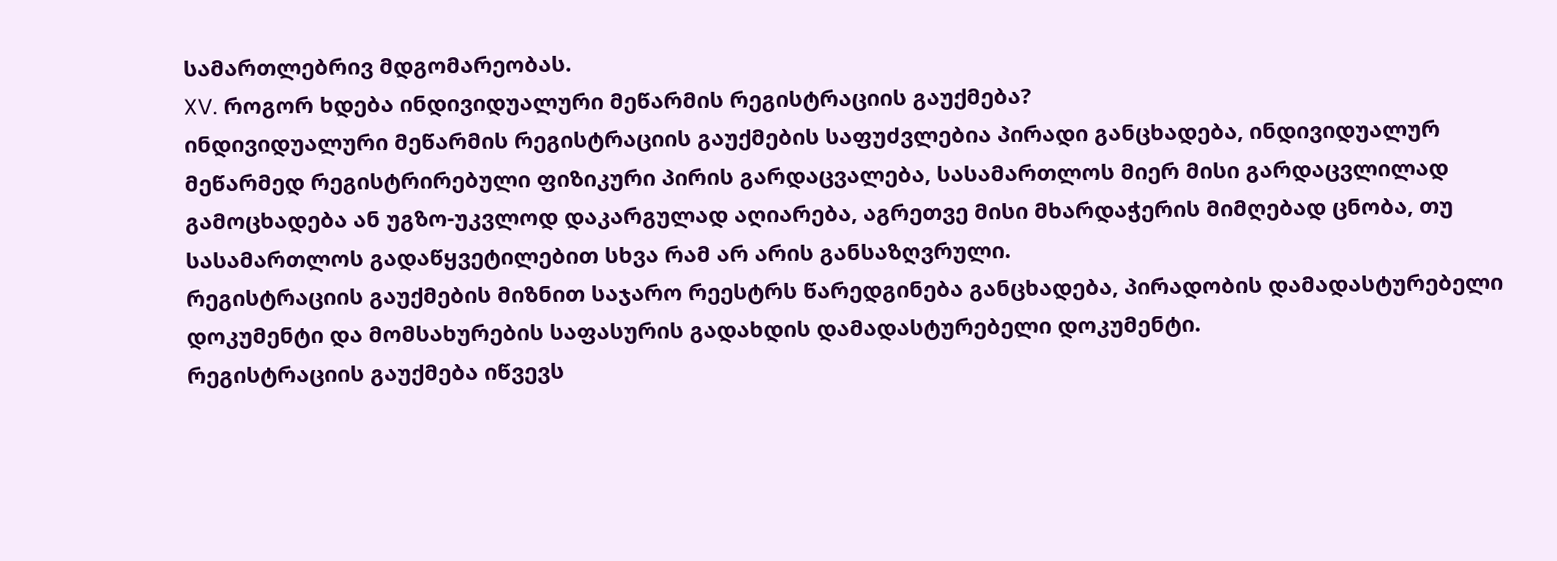სამართლებრივ მდგომარეობას.
XV. როგორ ხდება ინდივიდუალური მეწარმის რეგისტრაციის გაუქმება?
ინდივიდუალური მეწარმის რეგისტრაციის გაუქმების საფუძვლებია პირადი განცხადება, ინდივიდუალურ მეწარმედ რეგისტრირებული ფიზიკური პირის გარდაცვალება, სასამართლოს მიერ მისი გარდაცვლილად გამოცხადება ან უგზო-უკვლოდ დაკარგულად აღიარება, აგრეთვე მისი მხარდაჭერის მიმღებად ცნობა, თუ სასამართლოს გადაწყვეტილებით სხვა რამ არ არის განსაზღვრული.
რეგისტრაციის გაუქმების მიზნით საჯარო რეესტრს წარედგინება განცხადება, პირადობის დამადასტურებელი დოკუმენტი და მომსახურების საფასურის გადახდის დამადასტურებელი დოკუმენტი.
რეგისტრაციის გაუქმება იწვევს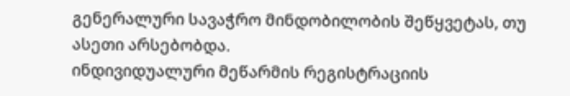გენერალური სავაჭრო მინდობილობის შეწყვეტას, თუ ასეთი არსებობდა.
ინდივიდუალური მეწარმის რეგისტრაციის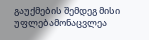გაუქმების შემდეგ მისი უფლებამონაცვლეა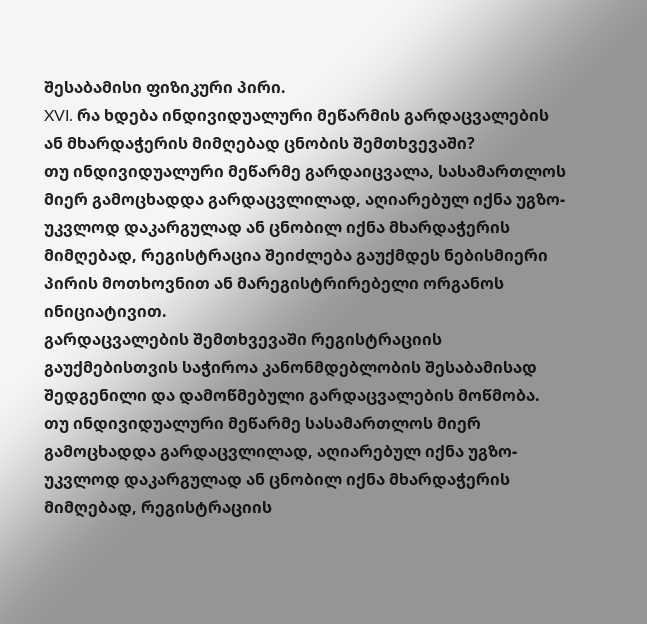შესაბამისი ფიზიკური პირი.
XVI. რა ხდება ინდივიდუალური მეწარმის გარდაცვალების ან მხარდაჭერის მიმღებად ცნობის შემთხვევაში?
თუ ინდივიდუალური მეწარმე გარდაიცვალა, სასამართლოს მიერ გამოცხადდა გარდაცვლილად, აღიარებულ იქნა უგზო-უკვლოდ დაკარგულად ან ცნობილ იქნა მხარდაჭერის მიმღებად, რეგისტრაცია შეიძლება გაუქმდეს ნებისმიერი პირის მოთხოვნით ან მარეგისტრირებელი ორგანოს ინიციატივით.
გარდაცვალების შემთხვევაში რეგისტრაციის გაუქმებისთვის საჭიროა კანონმდებლობის შესაბამისად შედგენილი და დამოწმებული გარდაცვალების მოწმობა.
თუ ინდივიდუალური მეწარმე სასამართლოს მიერ გამოცხადდა გარდაცვლილად, აღიარებულ იქნა უგზო-უკვლოდ დაკარგულად ან ცნობილ იქნა მხარდაჭერის მიმღებად, რეგისტრაციის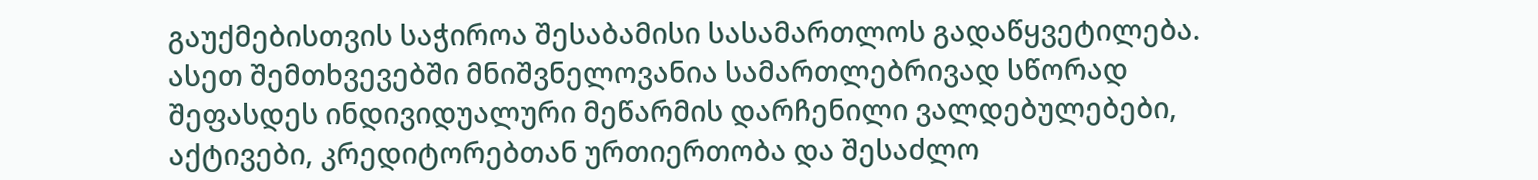გაუქმებისთვის საჭიროა შესაბამისი სასამართლოს გადაწყვეტილება.
ასეთ შემთხვევებში მნიშვნელოვანია სამართლებრივად სწორად შეფასდეს ინდივიდუალური მეწარმის დარჩენილი ვალდებულებები, აქტივები, კრედიტორებთან ურთიერთობა და შესაძლო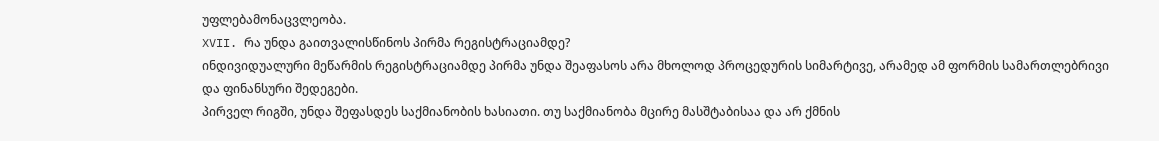უფლებამონაცვლეობა.
XVII. რა უნდა გაითვალისწინოს პირმა რეგისტრაციამდე?
ინდივიდუალური მეწარმის რეგისტრაციამდე პირმა უნდა შეაფასოს არა მხოლოდ პროცედურის სიმარტივე, არამედ ამ ფორმის სამართლებრივი და ფინანსური შედეგები.
პირველ რიგში, უნდა შეფასდეს საქმიანობის ხასიათი. თუ საქმიანობა მცირე მასშტაბისაა და არ ქმნის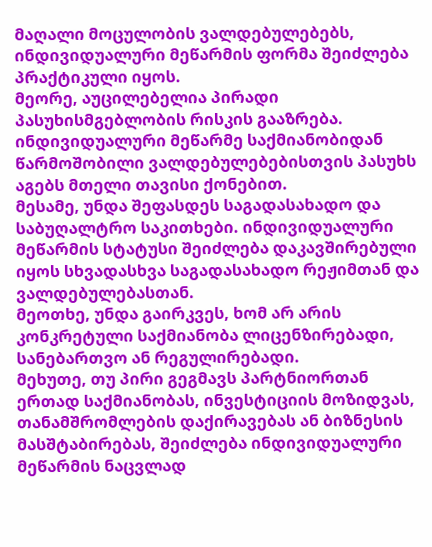მაღალი მოცულობის ვალდებულებებს, ინდივიდუალური მეწარმის ფორმა შეიძლება პრაქტიკული იყოს.
მეორე, აუცილებელია პირადი პასუხისმგებლობის რისკის გააზრება. ინდივიდუალური მეწარმე საქმიანობიდან წარმოშობილი ვალდებულებებისთვის პასუხს აგებს მთელი თავისი ქონებით.
მესამე, უნდა შეფასდეს საგადასახადო და საბუღალტრო საკითხები. ინდივიდუალური მეწარმის სტატუსი შეიძლება დაკავშირებული იყოს სხვადასხვა საგადასახადო რეჟიმთან და ვალდებულებასთან.
მეოთხე, უნდა გაირკვეს, ხომ არ არის კონკრეტული საქმიანობა ლიცენზირებადი, სანებართვო ან რეგულირებადი.
მეხუთე, თუ პირი გეგმავს პარტნიორთან ერთად საქმიანობას, ინვესტიციის მოზიდვას, თანამშრომლების დაქირავებას ან ბიზნესის მასშტაბირებას, შეიძლება ინდივიდუალური მეწარმის ნაცვლად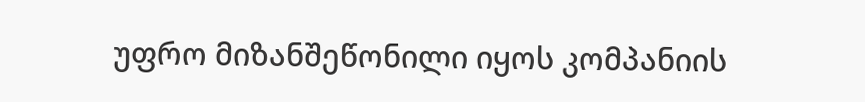უფრო მიზანშეწონილი იყოს კომპანიის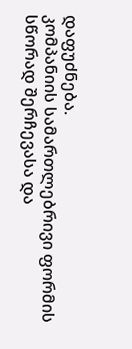დაფუძნება.
კომპანიის სამართლებრივი ფორმის სწორად შერჩევასა და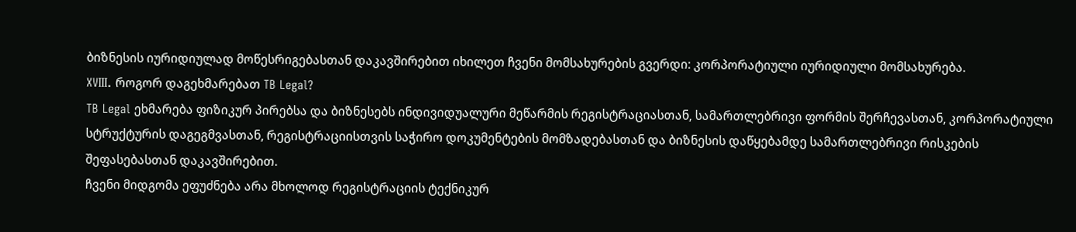ბიზნესის იურიდიულად მოწესრიგებასთან დაკავშირებით იხილეთ ჩვენი მომსახურების გვერდი: კორპორატიული იურიდიული მომსახურება.
XVIII. როგორ დაგეხმარებათ TB Legal?
TB Legal ეხმარება ფიზიკურ პირებსა და ბიზნესებს ინდივიდუალური მეწარმის რეგისტრაციასთან, სამართლებრივი ფორმის შერჩევასთან, კორპორატიული სტრუქტურის დაგეგმვასთან, რეგისტრაციისთვის საჭირო დოკუმენტების მომზადებასთან და ბიზნესის დაწყებამდე სამართლებრივი რისკების შეფასებასთან დაკავშირებით.
ჩვენი მიდგომა ეფუძნება არა მხოლოდ რეგისტრაციის ტექნიკურ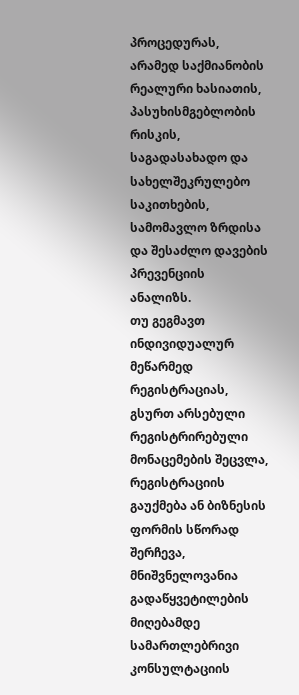პროცედურას, არამედ საქმიანობის რეალური ხასიათის, პასუხისმგებლობის რისკის, საგადასახადო და სახელშეკრულებო საკითხების, სამომავლო ზრდისა და შესაძლო დავების პრევენციის ანალიზს.
თუ გეგმავთ ინდივიდუალურ მეწარმედ რეგისტრაციას, გსურთ არსებული რეგისტრირებული მონაცემების შეცვლა, რეგისტრაციის გაუქმება ან ბიზნესის ფორმის სწორად შერჩევა, მნიშვნელოვანია გადაწყვეტილების მიღებამდე სამართლებრივი კონსულტაციის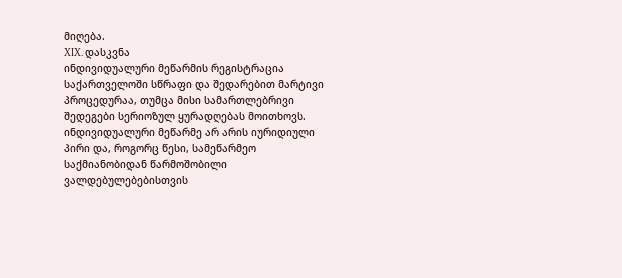მიღება.
XIX. დასკვნა
ინდივიდუალური მეწარმის რეგისტრაცია საქართველოში სწრაფი და შედარებით მარტივი პროცედურაა, თუმცა მისი სამართლებრივი შედეგები სერიოზულ ყურადღებას მოითხოვს.
ინდივიდუალური მეწარმე არ არის იურიდიული პირი და, როგორც წესი, სამეწარმეო საქმიანობიდან წარმოშობილი ვალდებულებებისთვის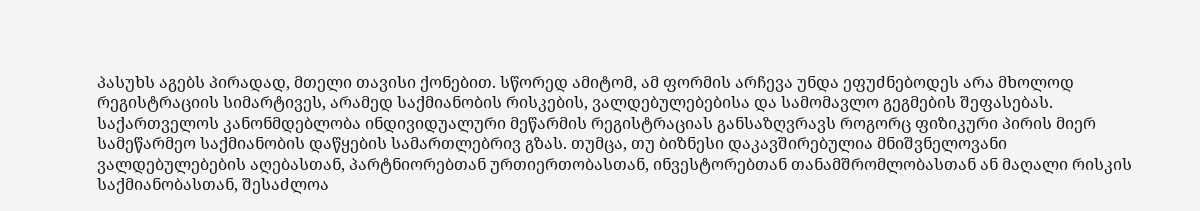პასუხს აგებს პირადად, მთელი თავისი ქონებით. სწორედ ამიტომ, ამ ფორმის არჩევა უნდა ეფუძნებოდეს არა მხოლოდ რეგისტრაციის სიმარტივეს, არამედ საქმიანობის რისკების, ვალდებულებებისა და სამომავლო გეგმების შეფასებას.
საქართველოს კანონმდებლობა ინდივიდუალური მეწარმის რეგისტრაციას განსაზღვრავს როგორც ფიზიკური პირის მიერ სამეწარმეო საქმიანობის დაწყების სამართლებრივ გზას. თუმცა, თუ ბიზნესი დაკავშირებულია მნიშვნელოვანი ვალდებულებების აღებასთან, პარტნიორებთან ურთიერთობასთან, ინვესტორებთან თანამშრომლობასთან ან მაღალი რისკის საქმიანობასთან, შესაძლოა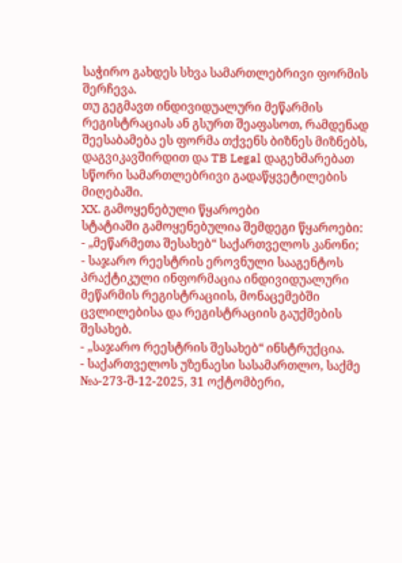საჭირო გახდეს სხვა სამართლებრივი ფორმის შერჩევა.
თუ გეგმავთ ინდივიდუალური მეწარმის რეგისტრაციას ან გსურთ შეაფასოთ, რამდენად შეესაბამება ეს ფორმა თქვენს ბიზნეს მიზნებს, დაგვიკავშირდით და TB Legal დაგეხმარებათ სწორი სამართლებრივი გადაწყვეტილების მიღებაში.
XX. გამოყენებული წყაროები
სტატიაში გამოყენებულია შემდეგი წყაროები:
- „მეწარმეთა შესახებ“ საქართველოს კანონი;
- საჯარო რეესტრის ეროვნული სააგენტოს პრაქტიკული ინფორმაცია ინდივიდუალური მეწარმის რეგისტრაციის, მონაცემებში ცვლილებისა და რეგისტრაციის გაუქმების შესახებ.
- „საჯარო რეესტრის შესახებ“ ინსტრუქცია.
- საქართველოს უზენაესი სასამართლო, საქმე №ა-273-შ-12-2025, 31 ოქტომბერი,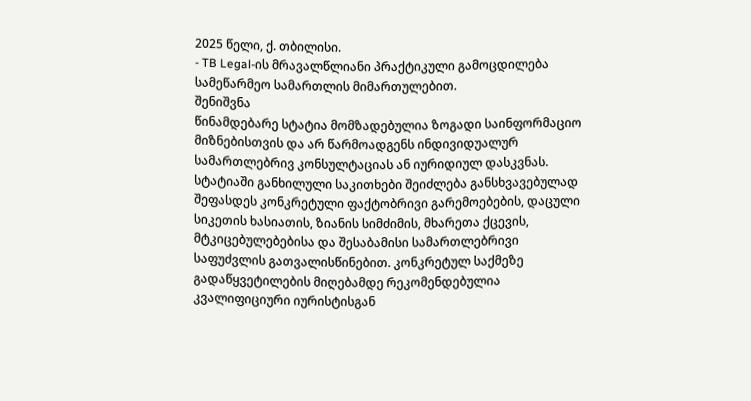2025 წელი, ქ. თბილისი.
- TB Legal-ის მრავალწლიანი პრაქტიკული გამოცდილება სამეწარმეო სამართლის მიმართულებით.
შენიშვნა
წინამდებარე სტატია მომზადებულია ზოგადი საინფორმაციო მიზნებისთვის და არ წარმოადგენს ინდივიდუალურ სამართლებრივ კონსულტაციას ან იურიდიულ დასკვნას. სტატიაში განხილული საკითხები შეიძლება განსხვავებულად შეფასდეს კონკრეტული ფაქტობრივი გარემოებების, დაცული სიკეთის ხასიათის, ზიანის სიმძიმის, მხარეთა ქცევის, მტკიცებულებებისა და შესაბამისი სამართლებრივი საფუძვლის გათვალისწინებით. კონკრეტულ საქმეზე გადაწყვეტილების მიღებამდე რეკომენდებულია კვალიფიციური იურისტისგან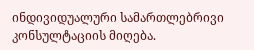ინდივიდუალური სამართლებრივი კონსულტაციის მიღება.